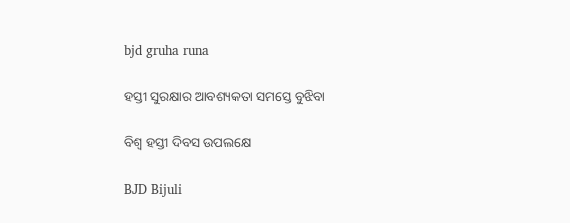bjd gruha runa

ହସ୍ତୀ ସୁରକ୍ଷାର ଆବଶ୍ୟକତା ସମସ୍ତେ ବୁଝିବା

ବିଶ୍ବ ହସ୍ତୀ ଦିବସ ଉପଲକ୍ଷେ

BJD Bijuli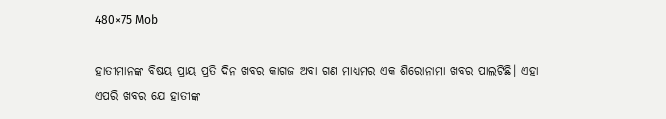480×75 Mob

ହାତୀମାନଙ୍କ ବିଷୟ ପ୍ରାୟ ପ୍ରତି ଦିନ ଖବର କାଗଜ ଅବା ଗଣ ମାଧ୍ୟମର ଏକ ଶିରୋନାମା ଖବର ପାଲଟିଛି। ଏହା ଏପରି ଖବର ଯେ ହାତୀଙ୍କ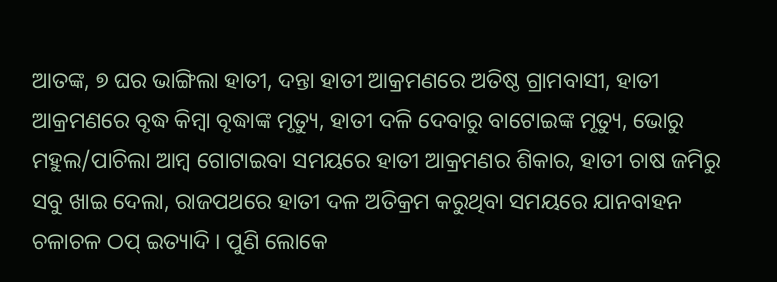ଆତଙ୍କ, ୭ ଘର ଭାଙ୍ଗିଲା ହାତୀ, ଦନ୍ତା ହାତୀ ଆକ୍ରମଣରେ ଅତିଷ୍ଠ ଗ୍ରାମବାସୀ, ହାତୀ ଆକ୍ରମଣରେ ବୃଦ୍ଧ କିମ୍ବା ବୃଦ୍ଧାଙ୍କ ମୃତ୍ୟୁ, ହାତୀ ଦଳି ଦେବାରୁ ବାଟୋଇଙ୍କ ମୃତ୍ୟୁ, ଭୋରୁ ମହୁଲ/ପାଚିଲା ଆମ୍ବ ଗୋଟାଇବା ସମୟରେ ହାତୀ ଆକ୍ରମଣର ଶିକାର, ହାତୀ ଚାଷ ଜମିରୁ ସବୁ ଖାଇ ଦେଲା, ରାଜପଥରେ ହାତୀ ଦଳ ଅତିକ୍ରମ କରୁଥିବା ସମୟରେ ଯାନବାହନ ଚଳାଚଳ ଠପ୍‌ ଇତ୍ୟାଦି । ପୁଣି ଲୋକେ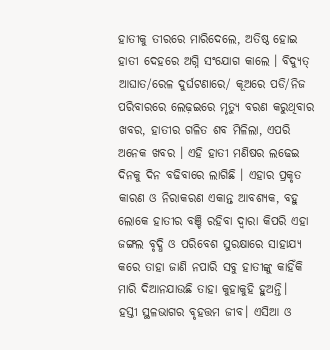ହାତୀକୁ ତୀରରେ ମାରିଦେଲେ, ଅତିଷ୍ଠ ହୋଇ ହାତୀ ଦେହରେ ଅଗ୍ନି ସଂଯୋଗ କାଲେ । ବିଦ୍ୟୁତ୍‌ ଆଘାତ/ରେଳ ଦୁର୍ଘଟଣାରେ/ କୂଅରେ ପଡି/ନିଜ ପରିବାରରେ ଲ‌େ‌ଢ଼ଇରେ ମୃତ୍ୟୁ ବରଣ କରୁଥିବାର ଖବର, ହାତୀର ଗଳିତ ଶବ ମିଳିଲା, ଏପରି ଅନେକ ଖବର । ଏହି ହାତୀ ମଣିଷର ଲଢେଇ ଦିନକୁ ଦିନ ବଢିବାରେ ଲାଗିଛି । ଏହାର ପ୍ରକୃତ କାରଣ ଓ ନିରାକରଣ ଏକାନ୍ତ ଆବଶ୍ୟକ, ବହୁ ଲୋକେ ହାତୀର ବଞ୍ଚି ରହିବା ଦ୍ବାରା କିପରି ଏହା ଜଙ୍ଗଲ ବୃଦ୍ଧି ଓ ପରିବେଶ ସୁରକ୍ଷାରେ ସାହାଯ୍ୟ କରେ ତାହା ଜାଣି ନପାରି ସବୁ ହାତୀଙ୍କୁ କାହିଁକି ମାରି ଦିଆନଯାଉଛି ତାହା କୁହାକୁହି ହୁଅନ୍ତି।
ହସ୍ତୀ ସ୍ଥଳଭାଗର ବୃହତ୍ତମ ଜୀବ। ଏସିଆ ଓ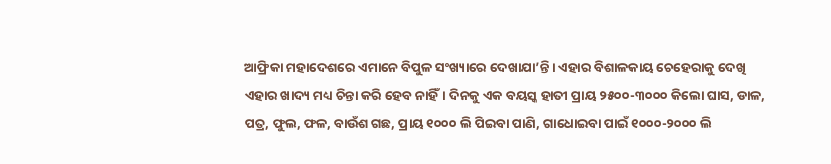ଆଫ୍ରିକା ମହାଦେଶରେ ଏମାନେ ବିପୁଳ ସଂଖ୍ୟାରେ ଦେଖାଯା’ନ୍ତି। ଏହାର ବିଶାଳକାୟ ଚେହେରାକୁ ଦେଖି ଏହାର ଖାଦ୍ୟ ମଧ୍ୟ ଚିନ୍ତା କରି ହେବ ନାହିଁ। ଦିନକୁ ଏକ ବୟସ୍କ ହାତୀ ପ୍ରାୟ ୨୫୦୦-୩୦୦୦ କିଲୋ ଘାସ, ଡାଳ, ପତ୍ର, ଫୁଲ, ଫଳ, ବାଉଁଶ ଗଛ, ପ୍ରାୟ ୧୦୦୦ ଲି ପିଇବା ପାଣି, ଗାଧୋଇବା ପାଇଁ ୧୦୦୦-୨୦୦୦ ଲି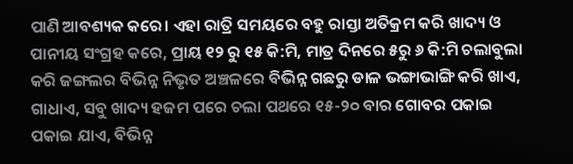ପାଣି ଆବଶ୍ୟକ କରେ। ଏହା ରାତ୍ରି ସମୟରେ ବହୁ ରାସ୍ତା ଅତିକ୍ରମ କରି ଖାଦ୍ୟ ଓ ପାନୀୟ ସଂଗ୍ରହ କରେ, ପ୍ରାୟ ୧୨ ରୁ ୧୫ କି:ମି, ମାତ୍ର ଦିନରେ ୫ରୁ ୬ କି:ମି ଚଲାବୁଲା କରି ଜଙ୍ଗଲର ବିଭିନ୍ନ ନିଭୃତ ଅଞ୍ଚଳରେ ବିଭିନ୍ନ ଗଛରୁ ଡାଳ ଭଙ୍ଗାଭାଙ୍ଗି କରି ଖାଏ, ଗାଧାଏ, ସବୁ ଖାଦ୍ୟ ହଜମ ପରେ ଚଲା ପଥରେ ୧୫-୨୦ ବାର ଗୋବର ପକାଇ ପକାଇ ଯାଏ, ବିଭିନ୍ନ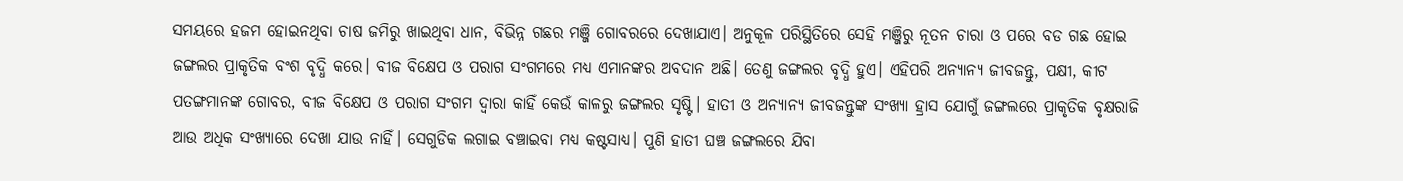ସମୟରେ ହଜମ ହୋଇନଥିବା ଚାଷ ଜମିରୁ ଖାଇଥିବା ଧାନ, ବିଭିନ୍ନ ଗଛର ମଞ୍ଜି ଗୋବରରେ ଦେଖାଯାଏ। ଅନୁକୂଳ ପରିସ୍ଥିତିରେ ସେହି ମଞ୍ଜିରୁ ନୂତନ ଚାରା ଓ ପରେ ବଡ ଗଛ ହୋଇ ଜଙ୍ଗଲର ପ୍ରାକୃତିକ ବଂଶ ବୃଦ୍ଧି କରେ। ବୀଜ ବିକ୍ଷେପ ଓ ପରାଗ ସଂଗମରେ ମଧ୍ୟ ଏମାନଙ୍କର ଅବଦାନ ଅଛି। ତେଣୁ ଜଙ୍ଗଲର ବୃଦ୍ଧି ହୁଏ। ଏହିପରି ଅନ୍ୟାନ୍ୟ ଜୀବଜନ୍ତୁ, ପକ୍ଷୀ, କୀଟ ପତଙ୍ଗମାନଙ୍କ ଗୋବର, ବୀଜ ବିକ୍ଷେପ ଓ ପରାଗ ସଂଗମ ଦ୍ବାରା କାହିଁ କେଉଁ କାଳରୁ ଜଙ୍ଗଲର ସୃଷ୍ଟି। ହାତୀ ଓ ଅନ୍ୟାନ୍ୟ ଜୀବଜନ୍ତୁଙ୍କ ସଂଖ୍ୟା ହ୍ରାସ ଯୋଗୁଁ ଜଙ୍ଗଲରେ ପ୍ରାକୃତିକ ବୃକ୍ଷରାଜି ଆଉ ଅଧିକ ସଂଖ୍ୟାରେ ଦେଖା ଯାଉ ନାହିଁ। ସେଗୁଡିକ ଲଗାଇ ବଞ୍ଚାଇବା ମଧ୍ୟ କଷ୍ଟସାଧ୍ୟ। ପୁଣି ହାତୀ ଘଞ୍ଚ ଜଙ୍ଗଲରେ ଯିବା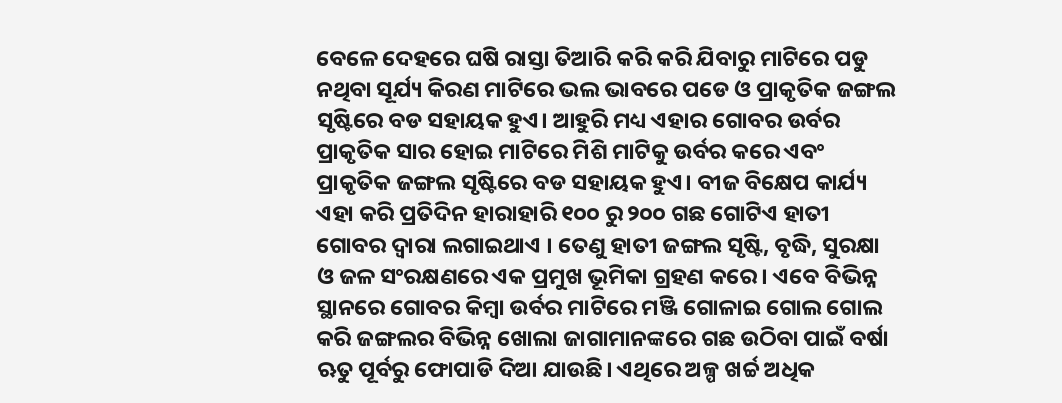ବେଳେ ଦେହରେ ଘଷି ରାସ୍ତା ତିଆରି କରି କରି ଯିବାରୁ ମାଟିରେ ପଡୁ ନଥିବା ସୂର୍ଯ୍ୟ କିରଣ ମାଟିରେ ଭଲ ଭାବରେ ପଡେ ଓ ପ୍ରାକୃତିକ ଜଙ୍ଗଲ ସୃଷ୍ଟିରେ ବଡ ସହାୟକ ହୁଏ। ଆହୁରି ମଧ୍ୟ ଏହାର ଗୋବର ଉର୍ବର ପ୍ରାକୃତିକ ସାର ହୋଇ ମାଟିରେ ମିଶି ମାଟିକୁ ଉର୍ବର କରେ ଏବଂ ପ୍ରାକୃତିକ ଜଙ୍ଗଲ ସୃଷ୍ଟିରେ ବଡ ସହାୟକ ହୁଏ। ବୀଜ ବିକ୍ଷେପ କାର୍ଯ୍ୟ ଏହା କରି ପ୍ରତିଦିନ ହାରାହାରି ୧୦୦ ରୁ ୨୦୦ ଗଛ ଗୋଟିଏ ହାତୀ ଗୋବର ଦ୍ବାରା ଲଗାଇଥାଏ । ତେଣୁ ହାତୀ ଜଙ୍ଗଲ ସୃଷ୍ଟି, ବୃଦ୍ଧି, ସୁରକ୍ଷା ଓ ଜଳ ସଂରକ୍ଷଣରେ ଏକ ପ୍ରମୁଖ ଭୂମିକା ଗ୍ରହଣ କରେ। ଏବେ ବିଭିନ୍ନ ସ୍ଥାନରେ ଗୋବର କିମ୍ବା ଉର୍ବର ମାଟିରେ ମଞ୍ଜି ଗୋଳାଇ ଗୋଲ ଗୋଲ କରି ଜଙ୍ଗଲର ବିଭିନ୍ନ ଖୋଲା ଜାଗାମାନଙ୍କରେ ଗଛ ଉଠିବା ପାଇଁ ବର୍ଷା ଋତୁ ପୂର୍ବରୁ ଫୋପାଡି ଦିଆ ଯାଉଛି। ଏଥିରେ ଅଳ୍ପ ଖର୍ଚ୍ଚ ଅଧିକ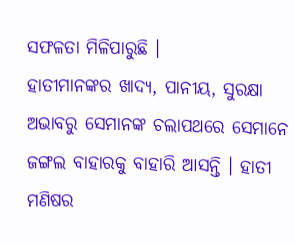ସଫଳତା ମିଳିପାରୁଛି ।
ହାତୀମାନଙ୍କର ଖାଦ୍ୟ, ପାନୀୟ, ସୁରକ୍ଷା ଅଭାବରୁ ସେମାନଙ୍କ ଚଲାପଥରେ ସେମାନେ ଜଙ୍ଗଲ ବାହାରକୁ ବାହାରି ଆସନ୍ତି । ହାତୀ ମଣିଷର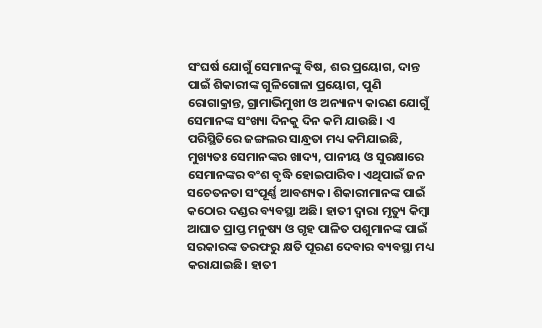ସଂଘର୍ଷ ଯୋଗୁଁ ସେମାନଙ୍କୁ ବିଷ, ଶର ପ୍ରୟୋଗ, ଦାନ୍ତ ପାଇଁ ଶିକାରୀଙ୍କ ଗୁଳିଗୋଳା ପ୍ରୟୋଗ, ପୁଣି ରୋଗାକ୍ରାନ୍ତ, ଗ୍ରାମାଭିମୁଖୀ ଓ ଅନ୍ୟାନ୍ୟ କାରଣ ଯୋଗୁଁ ସେମାନଙ୍କ ସଂଖ୍ୟା ଦିନକୁ ଦିନ କମି ଯାଉଛି। ଏ ପରିସ୍ଥିତିରେ ଜଙ୍ଗଲର ସାନ୍ଧ୍ରତା ମଧ୍ୟ କମିଯାଇଛି, ମୁଖ୍ୟତଃ ସେମାନଙ୍କର ଖାଦ୍ୟ, ପାନୀୟ ଓ ସୁରକ୍ଷାରେ ସେମାନଙ୍କର ବଂଶ ବୃଦ୍ଧି ହୋଇପାରିବ। ଏଥିପାଇଁ ଜନ ସଚେତନତା ସଂପୂର୍ଣ୍ଣ ଆବଶ୍ୟକ। ଶିକାରୀମାନଙ୍କ ପାଇଁ କଠୋର ଦଣ୍ଡର ବ୍ୟବସ୍ଥା ଅଛି। ହାତୀ ଦ୍ବାରା ମୃତ୍ୟୁ କିମ୍ବା ଆଘାତ ପ୍ରାପ୍ତ ମନୁଷ୍ୟ ଓ ଗୃହ ପାଳିତ ପଶୁମାନଙ୍କ ପାଇଁ ସରକାରଙ୍କ ତରଫରୁ କ୍ଷତି ପୂରଣ ଦେବାର ବ୍ୟବସ୍ଥା ମଧ୍ୟ କରାଯାଇଛି। ହାତୀ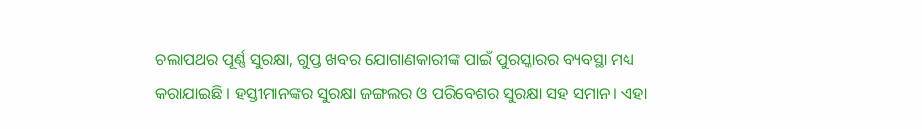ଚଲାପଥର ପୂର୍ଣ୍ଣ ସୁରକ୍ଷା, ଗୁପ୍ତ ଖବର ଯୋଗାଣକାରୀଙ୍କ ପାଇଁ ପୁରସ୍କାରର ବ୍ୟବସ୍ଥା ମଧ୍ୟ କରାଯାଇଛି । ହସ୍ତୀମାନଙ୍କର ସୁରକ୍ଷା ଜଙ୍ଗଲର ଓ ପରିବେଶର ସୁରକ୍ଷା ସହ ସମାନ। ଏହା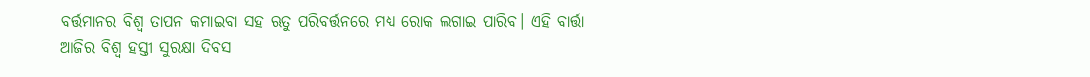ବର୍ତ୍ତମାନର ବିଶ୍ବ ତାପନ କମାଇବା ସହ ଋତୁ ପରିବର୍ତ୍ତନରେ ମଧ୍ୟ ରୋକ ଲଗାଇ ପାରିବ। ଏହି ବାର୍ତ୍ତା ଆଜିର ବିଶ୍ବ ହସ୍ତୀ ସୁରକ୍ଷା ଦିବସ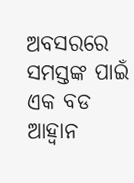ଅବସରରେ ସମସ୍ତଙ୍କ ପାଇଁ ଏକ ବଡ ଆହ୍ବାନ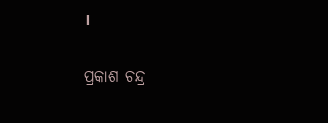।

ପ୍ରକାଶ ଚନ୍ଦ୍ର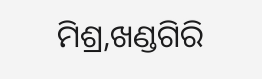ମିଶ୍ର,ଖଣ୍ଡଗିରି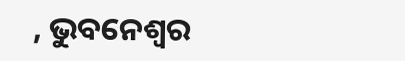, ଭୁବନେଶ୍ବର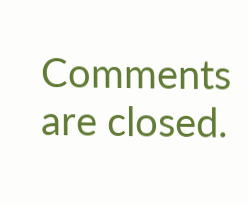Comments are closed.